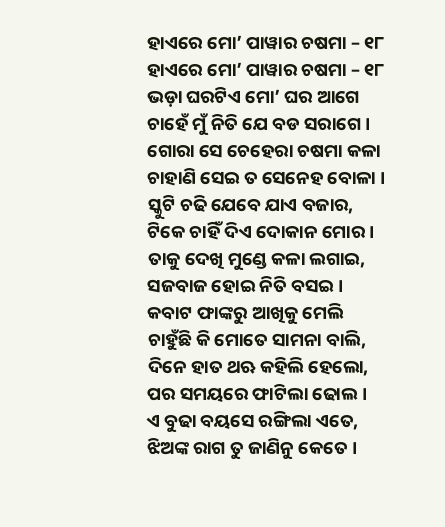ହାଏରେ ମୋ’ ପାୱାର ଚଷମା – ୧୮
ହାଏରେ ମୋ’ ପାୱାର ଚଷମା – ୧୮
ଭଡ଼ା ଘରଟିଏ ମୋ’ ଘର ଆଗେ
ଚାହେଁ ମୁଁ ନିତି ଯେ ବଡ ସରାଗେ ।
ଗୋରା ସେ ଚେହେରା ଚଷମା କଳା
ଚାହାଣି ସେଇ ତ ସେନେହ ବୋଳା ।
ସ୍କୁଟି ଚଢି ଯେବେ ଯାଏ ବଜାର,
ଟିକେ ଚାହିଁ ଦିଏ ଦୋକାନ ମୋର ।
ତାକୁ ଦେଖି ମୁଣ୍ଡେ କଳା ଲଗାଇ,
ସଜବାଜ ହୋଇ ନିତି ବସଇ।
କବାଟ ଫାଙ୍କରୁ ଆଖିକୁ ମେଲି
ଚାହୁଁଛି କି ମୋତେ ସାମନା ବାଲି,
ଦିନେ ହାତ ଥଋ କହିଲି ହେଲୋ,
ପର ସମୟରେ ଫାଟିଲା ଢୋଲ ।
ଏ ବୁଢା ବୟସେ ରଙ୍ଗିଲା ଏତେ,
ଝିଅଙ୍କ ରାଗ ତୁ ଜାଣିନୁ କେତେ ।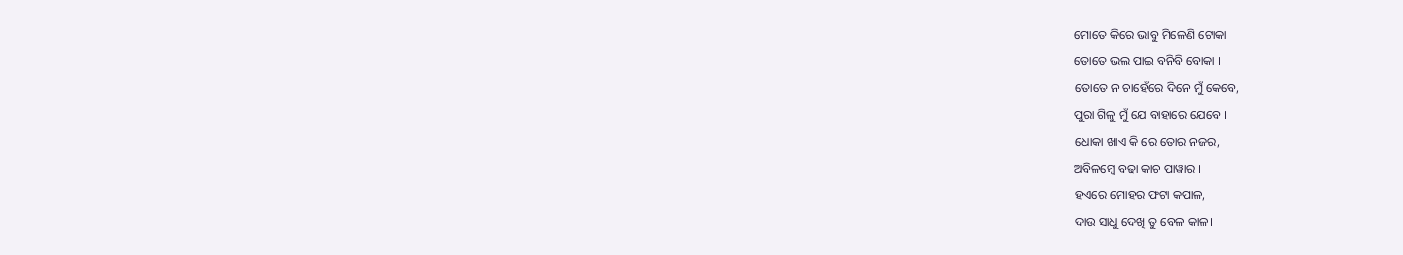ମୋତେ କିରେ ଭାବୁ ମିଳେଣି ଟୋକା
ତୋତେ ଭଲ ପାଇ ବନିବି ବୋକା ।
ତୋତେ ନ ଚାହେଁରେ ଦିନେ ମୁଁ କେବେ,
ପୁରା ଗିଳୁ ମୁଁ ଯେ ବାହାରେ ଯେବେ ।
ଧୋକା ଖାଏ କି ରେ ତୋର ନଜର,
ଅବିଳମ୍ବେ ବଢା କାଚ ପାୱାର ।
ହଏରେ ମୋହର ଫଟା କପାଳ,
ଦାଉ ସାଧୁ ଦେଖି ତୁ ବେଳ କାଳ।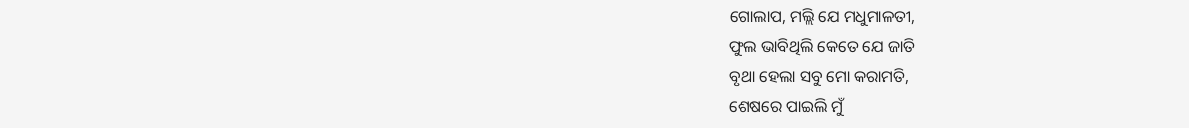ଗୋଲାପ, ମଲ୍ଲି ଯେ ମଧୁମାଳତୀ,
ଫୁଲ ଭାବିଥିଲି କେତେ ଯେ ଜାତି
ବୃଥା ହେଲା ସବୁ ମୋ କରାମତି,
ଶେଷରେ ପାଇଲି ମୁଁ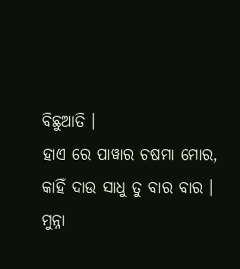ବିଛୁଆତି ।
ହାଏ ରେ ପାୱାର ଚଷମା ମୋର,
କାହିଁ ଦାଉ ସାଧୁ ତୁ ବାର ବାର ।
ମୁନ୍ନା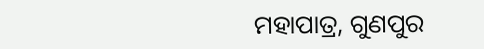ମହାପାତ୍ର, ଗୁଣପୁର